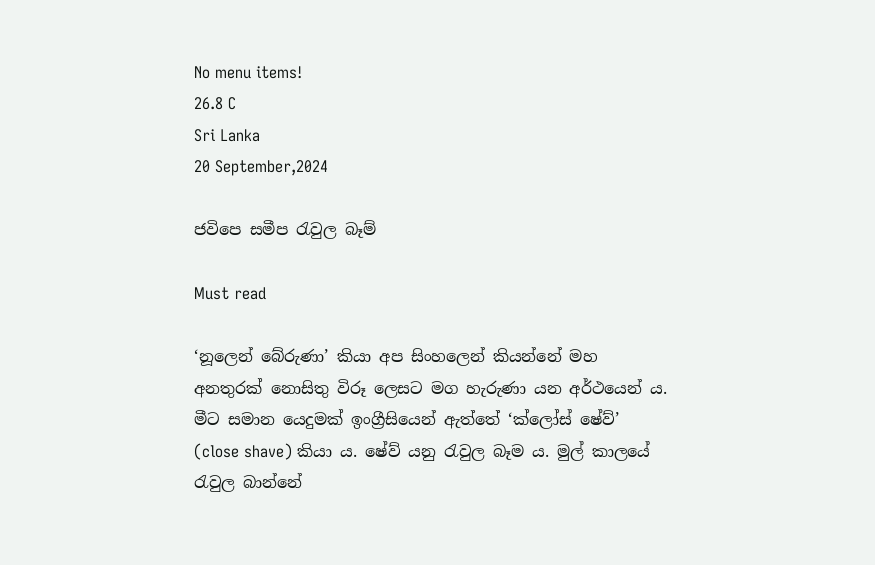No menu items!
26.8 C
Sri Lanka
20 September,2024

ජවිපෙ සමීප රැවුල බෑම්

Must read

‘නූලෙන් බේරුණා’ කියා අප සිංහලෙන් කියන්නේ මහ අනතුරක් නොසිතු විරූ ලෙසට මග හැරුණා යන අර්ථයෙන් ය. මීට සමාන යෙදුමක් ඉංග්‍රීසියෙන් ඇත්තේ ‘ක්ලෝස් ෂේව්’ (close shave) කියා ය. ෂේව් යනු රැවුල බෑම ය. මුල් කාලයේ රැවුල බාන්නේ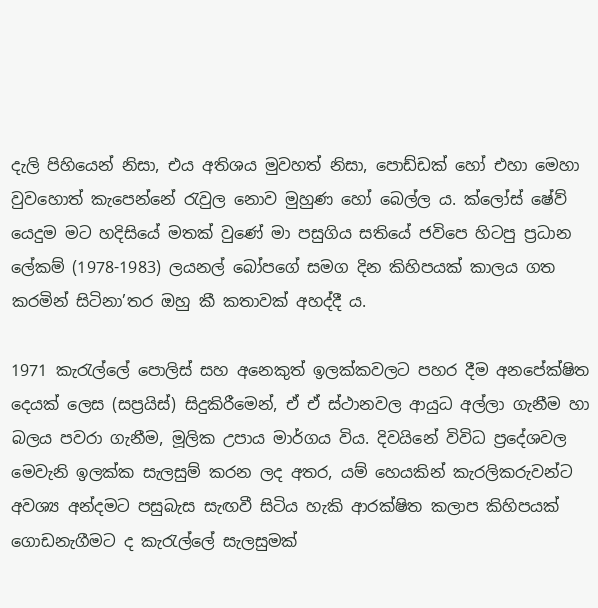දැලි පිහියෙන් නිසා, එය අතිශය මුවහත් නිසා, පොඩ්ඩක් හෝ එහා මෙහා වුවහොත් කැපෙන්නේ රැවුල නොව මුහුණ හෝ බෙල්ල ය. ක්ලෝස් ෂේව් යෙදුම මට හදිසියේ මතක් වුණේ මා පසුගිය සතියේ ජවිපෙ හිටපු ප්‍රධාන ලේකම් (1978-1983) ලයනල් බෝපගේ සමග දින කිහිපයක් කාලය ගත කරමින් සිටිනා’තර ඔහු කී කතාවක් අහද්දී ය.

1971 කැරැල්ලේ පොලිස් සහ අනෙකුත් ඉලක්කවලට පහර දීම අනපේක්ෂිත දෙයක් ලෙස (සප්‍රයිස්) සිදුකිරීමෙන්, ඒ ඒ ස්ථානවල ආයුධ අල්ලා ගැනීම හා බලය පවරා ගැනීම, මූලික උපාය මාර්ගය විය. දිවයිනේ විවිධ ප්‍රදේශවල මෙවැනි ඉලක්ක සැලසුම් කරන ලද අතර, යම් හෙයකින් කැරලිකරුවන්ට අවශ්‍ය අන්දමට පසුබැස සැඟවී සිටිය හැකි ආරක්ෂිත කලාප කිහිපයක් ගොඩනැගීමට ද කැරැල්ලේ සැලසුමක්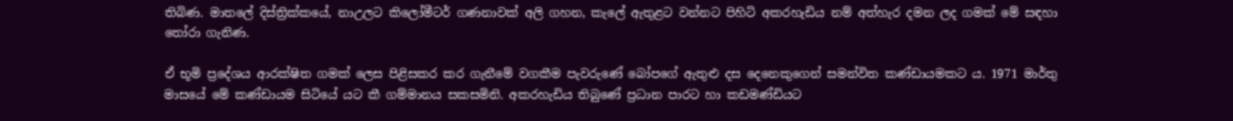තිබිණ. මාතලේ දිස්ත්‍රික්කයේ, නාඋලට කිලෝමීටර් ගණනාවක් අලි ගහන, කැලේ ඇතුළට වන්නට පිහිටි අකරහැඩිය නම් අත්හැර දමන ලද ගමක් මේ සඳහා තෝරා ගැනිණ.

ඒ භූමි ප්‍රදේශය ආරක්ෂිත ගමක් ලෙස පිළිසකර කර ගැනීමේ වගකීම පැවරුණේ බෝපගේ ඇතුළු දස දෙනෙකුගෙන් සමන්විත කණ්ඩායමකට ය. 1971 මාර්තු මාසයේ මේ කණ්ඩායම සිටියේ යට කී ගම්මානය සකසමිනි. අකරහැඩිය තිබුණේ ප්‍රධාන පාරට හා කඩමණ්ඩියට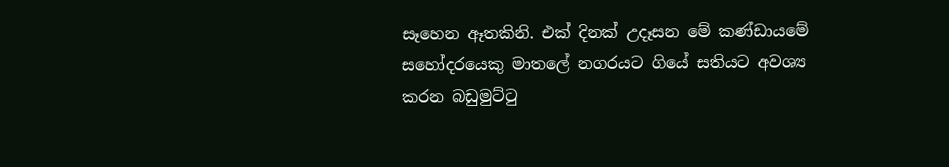සෑහෙන ඈතකිනි. එක් දිනක් උදෑසන මේ කණ්ඩායමේ සහෝදරයෙකු මාතලේ නගරයට ගියේ සතියට අවශ්‍ය කරන බඩුමුට්ටු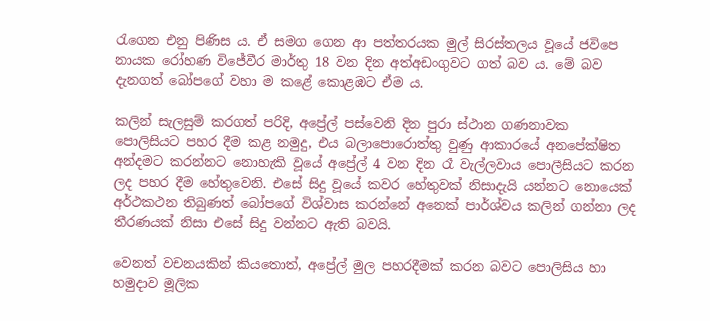රැගෙන එනු පිණිස ය. ඒ සමග ගෙන ආ පත්තරයක මුල් සිරස්තලය වූයේ ජවිපෙ නායක රෝහණ විජේවීර මාර්තු 18 වන දින අත්අඩංගුවට ගත් බව ය. මේ බව දැනගත් බෝපගේ වහා ම කළේ කොළඹට ඒම ය.

කලින් සැලසුම් කරගත් පරිදි, අප්‍රේල් පස්වෙනි දින පුරා ස්ථාන ගණනාවක පොලිසියට පහර දීම කළ නමුදු, එය බලාපොරොත්තු වුණු ආකාරයේ අනපේක්ෂිත අන්දමට කරන්නට නොහැකි වූයේ අප්‍රේල් 4 වන දින රෑ වැල්ලවාය පොලීසියට කරන ලද පහර දීම හේතුවෙනි. එසේ සිදු වූයේ කවර හේතුවක් නිසාදැයි යන්නට නොයෙක් අර්ථකථන තිබුණත් බෝපගේ විශ්වාස කරන්නේ අනෙක් පාර්ශ්වය කලින් ගන්නා ලද තීරණයක් නිසා එසේ සිදු වන්නට ඇති බවයි.

වෙනත් වචනයකින් කියතොත්, අප්‍රේල් මුල පහරදීමක් කරන බවට පොලිසිය හා හමුදාව මූලික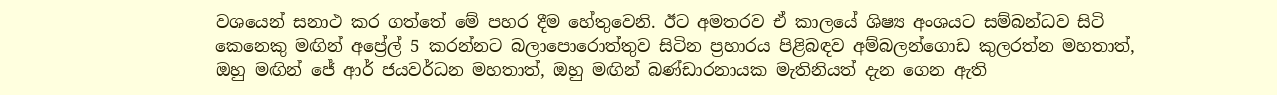වශයෙන් සනාථ කර ගත්තේ මේ පහර දීම හේතුවෙනි. ඊට අමතරව ඒ කාලයේ ශිෂ්‍ය අංශයට සම්බන්ධව සිටි කෙනෙකු මඟින් අප්‍රේල් 5 කරන්නට බලාපොරොත්තුව සිටින ප්‍රහාරය පිළිබඳව අම්බලන්ගොඩ කුලරත්න මහතාත්, ඔහු මඟින් ජේ ආර් ජයවර්ධන මහතාත්, ඔහු මඟින් බණ්ඩාරනායක මැතිනියත් දැන ගෙන ඇති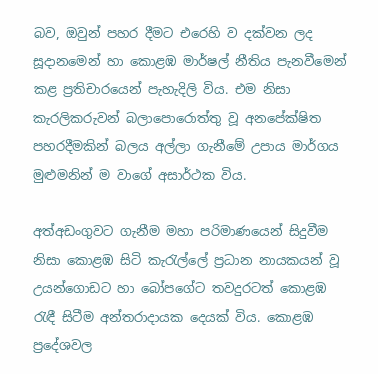බව, ඔවුන් පහර දීමට එරෙහි ව දක්වන ලද සූදානමෙන් හා කොළඹ මාර්ෂල් නීතිය පැනවීමෙන් කළ ප්‍රතිචාරයෙන් පැහැදිලි විය. එම නිසා කැරලිකරුවන් බලාපොරොත්තු වූ අනපේක්ෂිත පහරදීමකින් බලය අල්ලා ගැනීමේ උපාය මාර්ගය මුළුමනින් ම වාගේ අසාර්ථක විය.

අත්අඩංගුවට ගැනීම මහා පරිමාණයෙන් සිදුවීම නිසා කොළඹ සිටි කැරැල්ලේ ප්‍රධාන නායකයන් වූ උයන්ගොඩට හා බෝපගේට තවදුරටත් කොළඹ රැඳී සිටීම අන්තරාදායක දෙයක් විය. කොළඹ ප්‍රදේශවල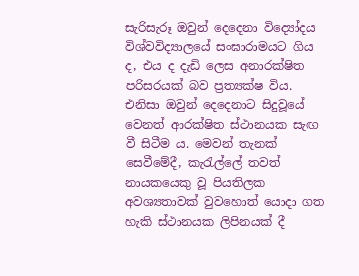සැරිසැරූ ඔවුන් දෙදෙනා විද්‍යෝදය විශ්වවිද්‍යාලයේ සංඝාරාමයට ගිය ද, එය ද දැඩි ලෙස අනාරක්ෂිත පරිසරයක් බව ප්‍රත්‍යක්ෂ විය. එනිසා ඔවුන් දෙදෙනාට සිදුවූයේ වෙනත් ආරක්ෂිත ස්ථානයක සැඟ වී සිටීම ය. මෙවන් තැනක් සෙවීමේදී, කැරැල්ලේ තවත් නායකයෙකු වූ පියතිලක අවශ්‍යතාවක් වුවහොත් යොදා ගත හැකි ස්ථානයක ලිපිනයක් දී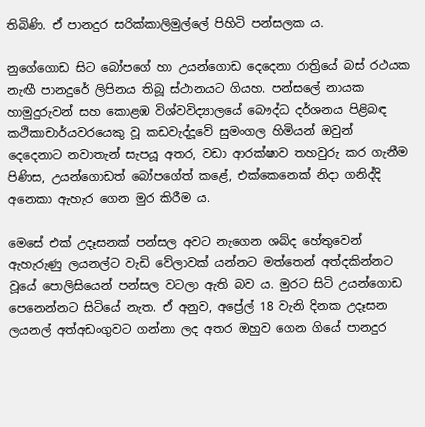තිබිණි. ඒ පානදුර සරික්කාලිමුල්ලේ පිහිටි පන්සලක ය.

නුගේගොඩ සිට බෝපගේ හා උයන්ගොඩ දෙදෙනා රාත්‍රියේ බස් රථයක නැඟී පානදුරේ ලිපිනය තිබූ ස්ථානයට ගියහ. පන්සලේ නායක හාමුදුරුවන් සහ කොළඹ විශ්වවිද්‍යාලයේ බෞද්ධ දර්ශනය පිළිබඳ කථිකාචාර්යවරයෙකු වූ කඩවැද්දූවේ සුමංගල හිමියන් ඔවුන් දෙදෙනාට නවාතැන් සැපයූ අතර, වඩා ආරක්ෂාව තහවුරු කර ගැනීම පිණිස, උයන්ගොඩත් බෝපගේත් කළේ, එක්කෙනෙක් නිදා ගනිද්දි අනෙකා ඇහැර ගෙන මුර කිරීම ය.

මෙසේ එක් උදෑසනක් පන්සල අවට නැගෙන ශබ්ද හේතුවෙන් ඇහැරුණු ලයනල්ට වැඩි වේලාවක් යන්නට මත්තෙන් අත්දකින්නට වූයේ පොලිසියෙන් පන්සල වටලා ඇති බව ය. මුරට සිටි උයන්ගොඩ පෙනෙන්නට සිටියේ නැත. ඒ අනුව, අප්‍රේල් 18 වැනි දිනක උදෑසන ලයනල් අත්අඩංගුවට ගන්නා ලද අතර ඔහුව ගෙන ගියේ පානදුර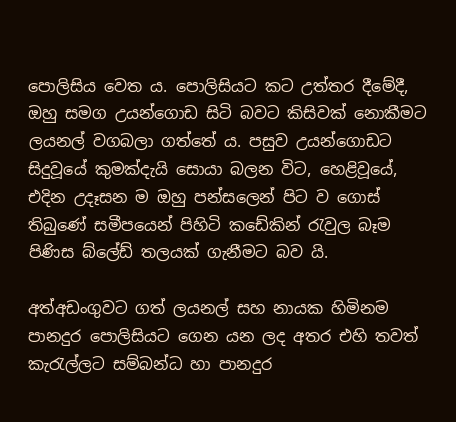පොලිසිය වෙත ය. පොලිසියට කට උත්තර දීමේදී, ඔහු සමග උයන්ගොඩ සිටි බවට කිසිවක් නොකීමට ලයනල් වගබලා ගත්තේ ය. පසුව උයන්ගොඩට සිදුවූයේ කුමක්දැයි සොයා බලන විට, හෙළිවූයේ, එදින උදෑසන ම ඔහු පන්සලෙන් පිට ව ගොස් තිබුණේ සමීපයෙන් පිහිටි කඩේකින් රැවුල බෑම පිණිස බ්ලේඩ් තලයක් ගැනීමට බව යි.

අත්අඩංගුවට ගත් ලයනල් සහ නායක හිමිනම පානදුර පොලිසියට ගෙන යන ලද අතර එහි තවත් කැරැල්ලට සම්බන්ධ හා පානදුර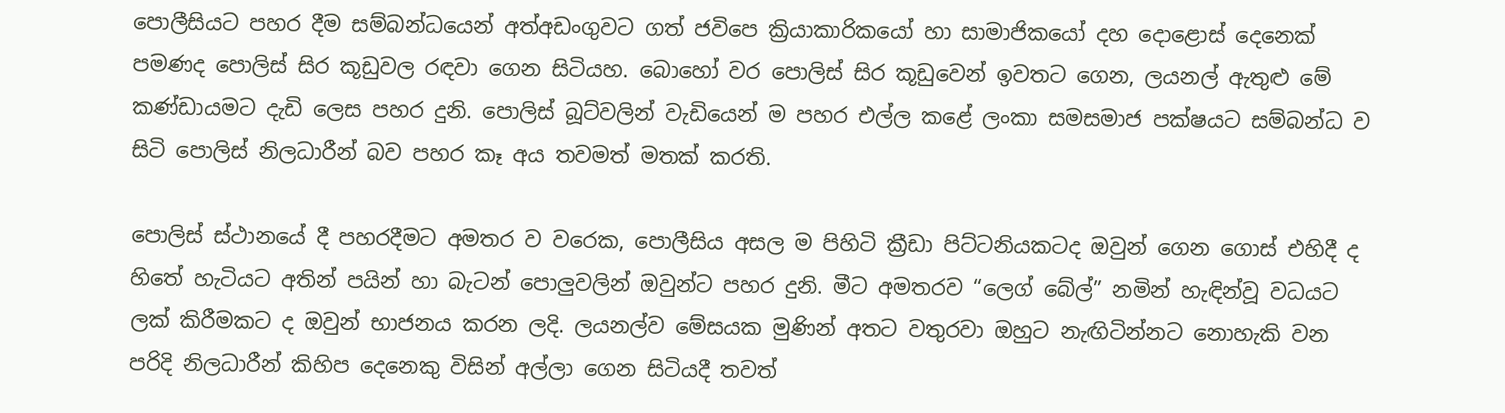පොලීසියට පහර දීම සම්බන්ධයෙන් අත්අඩංගුවට ගත් ජවිපෙ ක්‍රියාකාරිකයෝ හා සාමාජිකයෝ දහ දොළොස් දෙනෙක් පමණද පොලිස් සිර කූඩුවල රඳවා ගෙන සිටියහ. බොහෝ වර පොලිස් සිර කූඩුවෙන් ඉවතට ගෙන, ලයනල් ඇතුළු මේ කණ්ඩායමට දැඩි ලෙස පහර දුනි. පොලිස් බූට්වලින් වැඩියෙන් ම පහර එල්ල කළේ ලංකා සමසමාජ පක්ෂයට සම්බන්ධ ව සිටි පොලිස් නිලධාරීන් බව පහර කෑ අය තවමත් මතක් කරති.

පොලිස් ස්ථානයේ දී පහරදීමට අමතර ව වරෙක, පොලීසිය අසල ම පිහිටි ක්‍රීඩා පිට්ටනියකටද ඔවුන් ගෙන ගොස් එහිදී ද හිතේ හැටියට අතින් පයින් හා බැටන් පොලුවලින් ඔවුන්ට පහර දුනි. මීට අමතරව “ලෙග් බේල්” නමින් හැඳින්වූ වධයට ලක් කිරීමකට ද ඔවුන් භාජනය කරන ලදි. ලයනල්ව මේසයක මුණින් අතට වතුරවා ඔහුට නැඟිටින්නට නොහැකි වන පරිදි නිලධාරීන් කිහිප දෙනෙකු විසින් අල්ලා ගෙන සිටියදී තවත්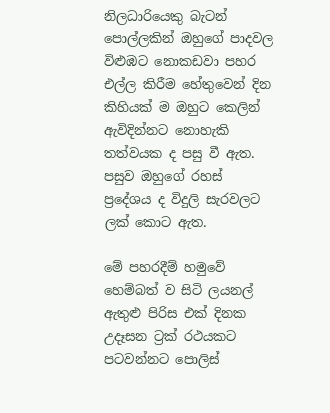නිලධාරියෙකු බැටන් පොල්ලකින් ඔහුගේ පාදවල විළුඹට නොකඩවා පහර එල්ල කිරීම හේතුවෙන් දින කිහියක් ම ඔහුට කෙලින් ඇවිදින්නට නොහැකි තත්වයක ද පසු වී ඇත. පසුව ඔහුගේ රහස් ප්‍රදේශය ද විදුලි සැරවලට ලක් කොට ඇත.

මේ පහරදීම් හමුවේ හෙම්බත් ව සිටි ලයනල් ඇතුළු පිරිස එක් දිනක උදෑසන ට්‍රක් රථයකට පටවන්නට පොලිස්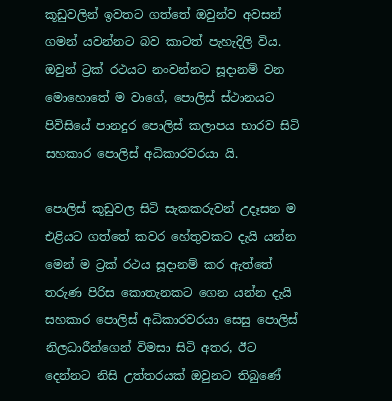කූඩුවලින් ඉවතට ගත්තේ ඔවුන්ව අවසන් ගමන් යවන්නට බව කාටත් පැහැදිලි විය. ඔවුන් ට්‍රක් රථයට නංවන්නට සූදානම් වන මොහොතේ ම වාගේ, පොලිස් ස්ථානයට පිවිසියේ පානදුර පොලිස් කලාපය භාරව සිටි සහකාර පොලිස් අධිකාරවරයා යි.

පොලිස් කූඩුවල සිටි සැකකරුවන් උදෑසන ම එළියට ගත්තේ කවර හේතුවකට දැයි යන්න මෙන් ම ට්‍රක් රථය සූදානම් කර ඇත්තේ තරුණ පිරිස කොතැනකට ගෙන යන්න දැයි සහකාර පොලිස් අධිකාරවරයා සෙසු පොලිස් නිලධාරීන්ගෙන් විමසා සිටි අතර, ඊට දෙන්නට නිසි උත්තරයක් ඔවුනට තිබුණේ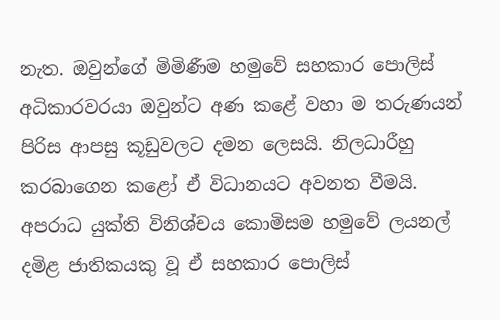නැත. ඔවුන්ගේ මිමිණීම හමුවේ සහකාර පොලිස් අධිකාරවරයා ඔවුන්ට අණ කළේ වහා ම තරුණයන් පිරිස ආපසු කූඩුවලට දමන ලෙසයි. නිලධාරීහු කරබාගෙන කළෝ ඒ විධානයට අවනත වීමයි. අපරාධ යුක්ති විනිශ්චය කොමිසම හමුවේ ලයනල් දමිළ ජාතිකයකු වූ ඒ සහකාර පොලිස්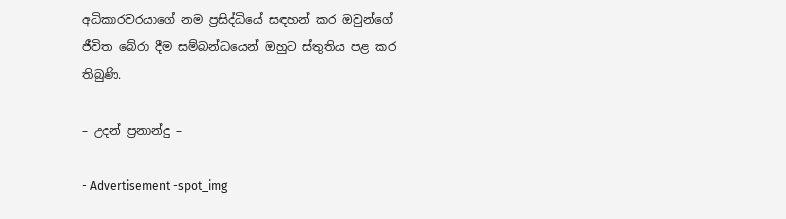අධිකාරවරයාගේ නම ප්‍රසිද්ධියේ සඳහන් කර ඔවුන්ගේ ජීවිත බේරා දීම සම්බන්ධයෙන් ඔහුට ස්තුතිය පළ කර තිබුණි.

– උදන් ප්‍රනාන්දු –

- Advertisement -spot_img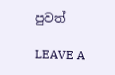පුවත්

LEAVE A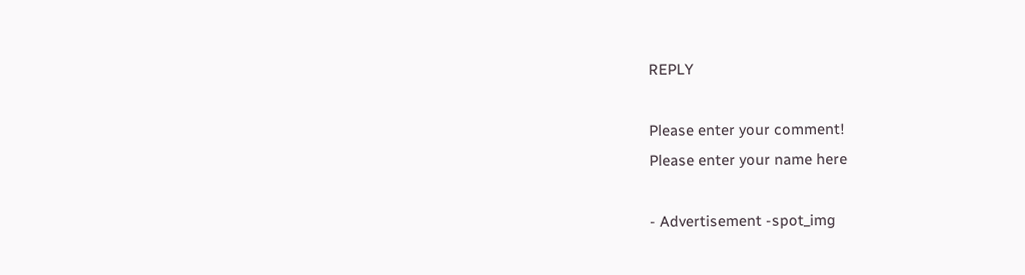REPLY

Please enter your comment!
Please enter your name here

- Advertisement -spot_img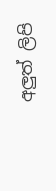අලුත් ලිපි